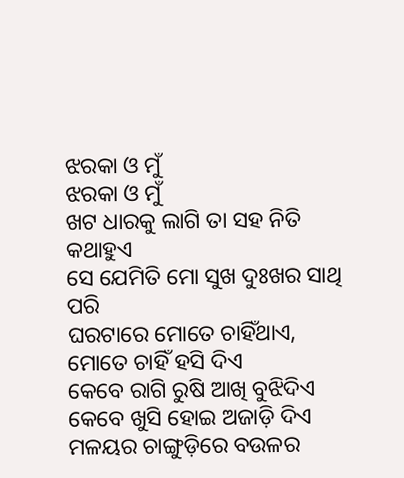ଝରକା ଓ ମୁଁ
ଝରକା ଓ ମୁଁ
ଖଟ ଧାରକୁ ଲାଗି ତା ସହ ନିତି କଥାହୁଏ
ସେ ଯେମିତି ମୋ ସୁଖ ଦୁଃଖର ସାଥି ପରି
ଘରଟାରେ ମୋତେ ଚାହିଁଥାଏ,
ମୋତେ ଚାହିଁ ହସି ଦିଏ
କେବେ ରାଗି ରୁଷି ଆଖି ବୁଝିଦିଏ
କେବେ ଖୁସି ହୋଇ ଅଜାଡ଼ି ଦିଏ
ମଳୟର ଚାଙ୍ଗୁଡ଼ିରେ ବଉଳର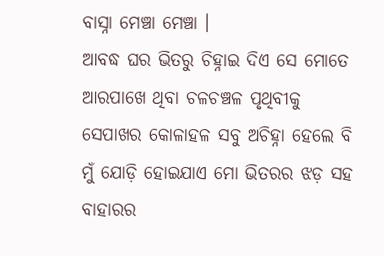ବାସ୍ନା ମେଞ୍ଚା ମେଞ୍ଚା ।
ଆବଦ୍ଧ ଘର ଭିତରୁ ଚିହ୍ନାଇ ଦିଏ ସେ ମୋତେ
ଆରପାଖେ ଥିବା ଚଳଚଞ୍ଚଳ ପୃଥିବୀକୁ
ସେପାଖର କୋଳାହଳ ସବୁ ଅଚିହ୍ନା ହେଲେ ବି
ମୁଁ ଯୋଡ଼ି ହୋଇଯାଏ ମୋ ଭିତରର ଝଡ଼ ସହ
ବାହାରର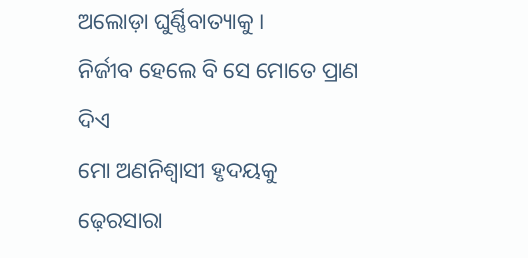ଅଲୋଡ଼ା ଘୁର୍ଣ୍ଣିବାତ୍ୟାକୁ ।
ନିର୍ଜୀବ ହେଲେ ବି ସେ ମୋତେ ପ୍ରାଣ ଦିଏ
ମୋ ଅଣନିଶ୍ବାସୀ ହୃଦୟକୁ ଢ଼େରସାରା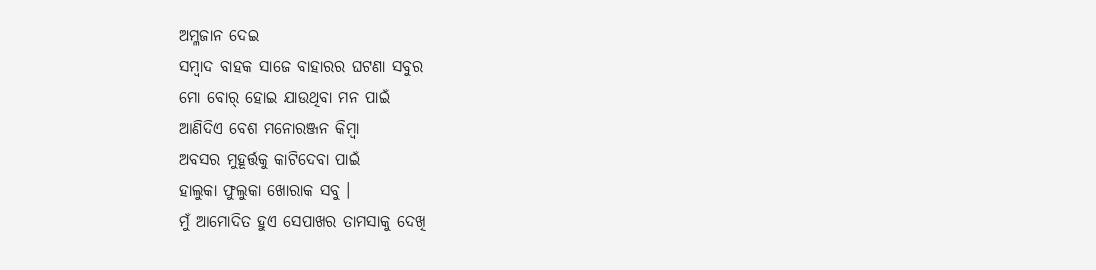ଅମ୍ଳଜାନ ଦେଇ
ସମ୍ବାଦ ବାହକ ସାଜେ ବାହାରର ଘଟଣା ସବୁର
ମୋ ବୋର୍ ହୋଇ ଯାଉଥିବା ମନ ପାଇଁ
ଆଣିଦିଏ ବେଶ ମନୋରଞ୍ଜନ କିମ୍ବା
ଅବସର ମୁହୂର୍ତ୍ତକୁ କାଟିଦେବା ପାଇଁ
ହାଲୁକା ଫୁଲୁକା ଖୋରାକ ସବୁ ।
ମୁଁ ଆମୋଦିତ ହୁଏ ସେପାଖର ତାମସାକୁ ଦେଖି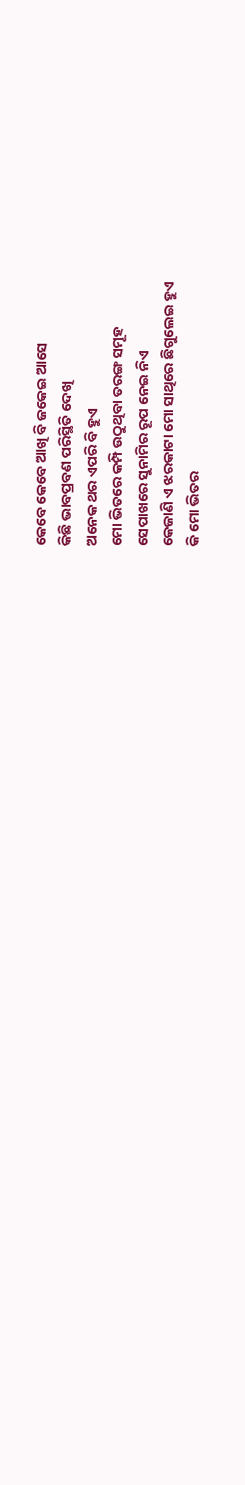କେବେ କେବେ ଆଖି ବି ଜକେଇ ଆସେ
କିଛି ଭାବପ୍ରବଣ ପରିସ୍ଥିତି ଦେଖି
ଅନେକ ଥର ଏପରି ବି ହୁଏ
ମୋ ଭିତରେ କମ୍ପି ଉଠୁଥିବା ତରଙ୍ଗ ସମୂହ
ସେପାଖରେ ସୁନାମିର ରୂପ ନେଇ ନିଏ
କେଜାଣି ଏ ଝରକାଟା ମୋ ସାଥିରେ ଛିଗୁଲେଇ ହୁଏ
କି ମୋ ଭିତର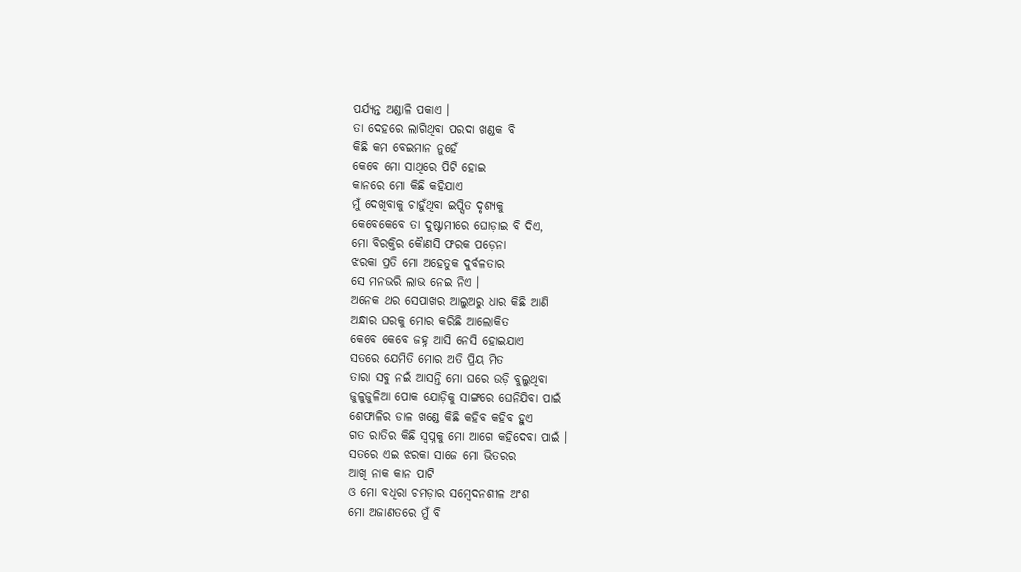ପର୍ଯ୍ୟନ୍ତ ଅଣ୍ଡାଳି ପକାଏ ।
ତା ଦେହରେ ଲାଗିଥିବା ପରଦା ଖଣ୍ଡକ ବି
କିଛି କମ ବେଇମାନ ନୁହେଁ
କେବେ ମୋ ସାଥିରେ ପିଟି ହୋଇ
କାନରେ ମୋ କିଛି କହିଯାଏ
ମୁଁ ଦେଖିବାକୁ ଚାହୁଁଥିବା ଇପ୍ସିତ ଦୃଶ୍ୟକୁ
କେବେକେବେ ତା ଦୁଷ୍ଟାମୀରେ ଘୋଡ଼ାଇ ବି ଦିଏ,
ମୋ ବିରକ୍ତିର କୋୖଣସି ଫରକ ପଡ଼େନା
ଝରକା ପ୍ରତି ମୋ ଅହେତୁକ ଦୁର୍ବଳତାର
ସେ ମନଭରି ଲାଭ ନେଇ ନିଏ ।
ଅନେକ ଥର ସେପାଖର ଆଲୁଅରୁ ଧାର କିଛି ଆଣି
ଅନ୍ଧାର ଘରକୁ ମୋର କରିଛି ଆଲୋକିତ
କେବେ କେବେ ଜହ୍ନ ଆସି ନେସି ହୋଇଯାଏ
ସତରେ ଯେମିତି ମୋର ଅତି ପ୍ରିୟ ମିତ
ତାରା ସବୁ ନଇଁ ଆସନ୍ତି ମୋ ଘରେ ଉଡ଼ି ବୁଲୁଥିବା
ଜୁଳୁଜୁଳିଆ ପୋକ ଯୋଡ଼ିକୁ ସାଙ୍ଗରେ ଘେନିଯିବା ପାଇଁ
ଶେଫାଳିର ଡାଳ ଖଣ୍ଡେ କିଛି କହିବ କହିବ ହୁଏ
ଗତ ରାତିର କିଛି ସ୍ୱପ୍ନକୁ ମୋ ଆଗେ କହିଦେବା ପାଇଁ ।
ସତରେ ଏଇ ଝରକା ସାଜେ ମୋ ଭିତରର
ଆଖି ନାକ କାନ ପାଟି
ଓ ମୋ ବଧିରା ଚମଡ଼ାର ସମ୍ବେଦନଶୀଳ ଅଂଶ
ମୋ ଅଜାଣତରେ ମୁଁ ବି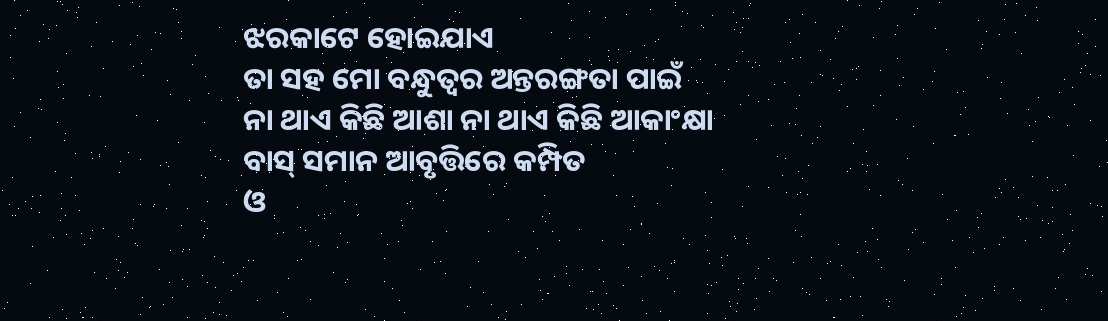ଝରକାଟେ ହୋଇଯାଏ
ତା ସହ ମୋ ବନ୍ଧୁତ୍ୱର ଅନ୍ତରଙ୍ଗତା ପାଇଁ
ନା ଥାଏ କିଛି ଆଶା ନା ଥାଏ କିଛି ଆକାଂକ୍ଷା
ବାସ୍ ସମାନ ଆବୃତ୍ତିରେ କମ୍ପିତ
ଓ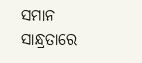ସମାନ ସାନ୍ଧ୍ରତାରେ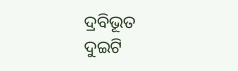ଦ୍ରବିଭୂତ
ଦୁଇଟି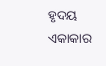ହୃଦୟ ଏକାକାର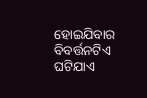ହୋଇଯିବାର ବିବର୍ତ୍ତନଟିଏ
ଘଟିଯାଏ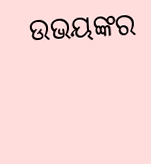ଉଭୟଙ୍କର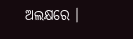ଅଲକ୍ଷରେ ।